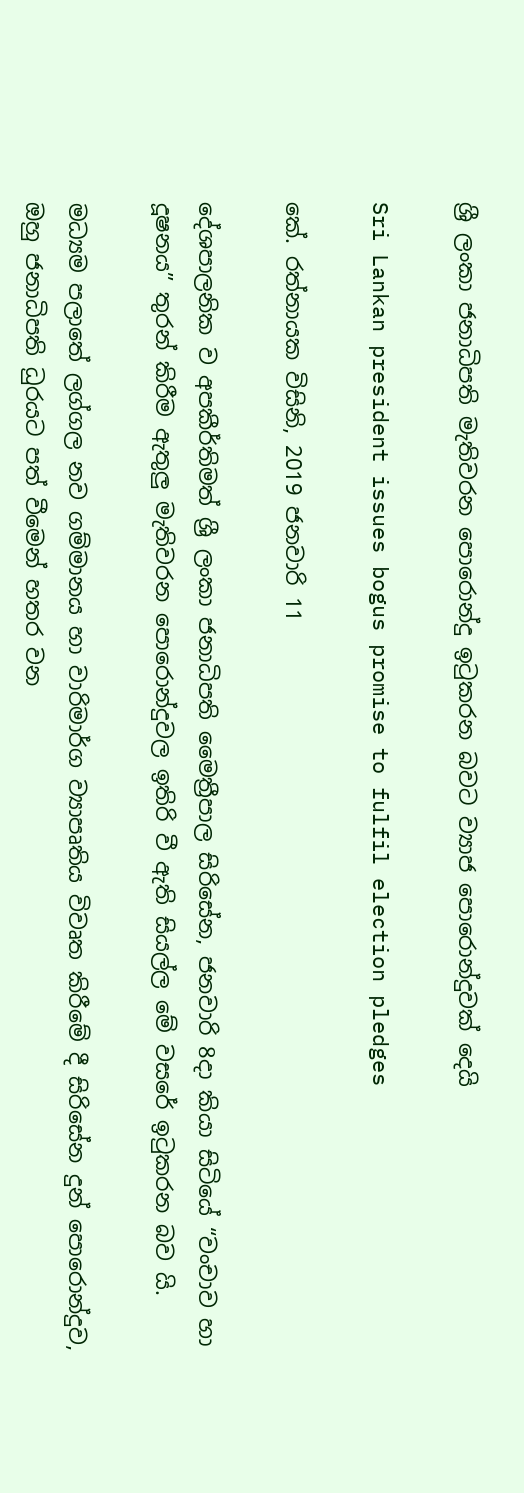ශ්‍රී ලංකා ජනාධිපති මැතිවරන පොරොන්දු ඉටුකරන බවට ව්‍යාජ පොරොන්දුවක් දෙයි

Sri Lankan president issues bogus promise to fulfil election pledges

කේ. රත්නායක විසිනි, 2019 ජනවාරි 11

දේශපාලනික ව අපකීර්තිමත් ශ්‍රී ලංකා ජනාධිපති මෛත්‍රීපාල සිරිසේන, ජනවාරි 8දා කියා සිටියේ “වංචාව හා දූෂනය” තුරන් කිරීම ඇතුලු මැතිවරන පොරොන්දුවල ඉතිරි වී ඇති සියල්ල මේ වසරේ ඉටුකරන බව යි.

මධ්‍යම පලාතේ ලග්ගල නව ගම්මානය හා වාරිමාර්ග ව්‍යාපෘතිය විවෘත කිරීමේ දී සිරිසේන දුන් පොරොන්දුව, ඔහු ජනාධිපති ධුරයට පත් වීමෙන් හතර වන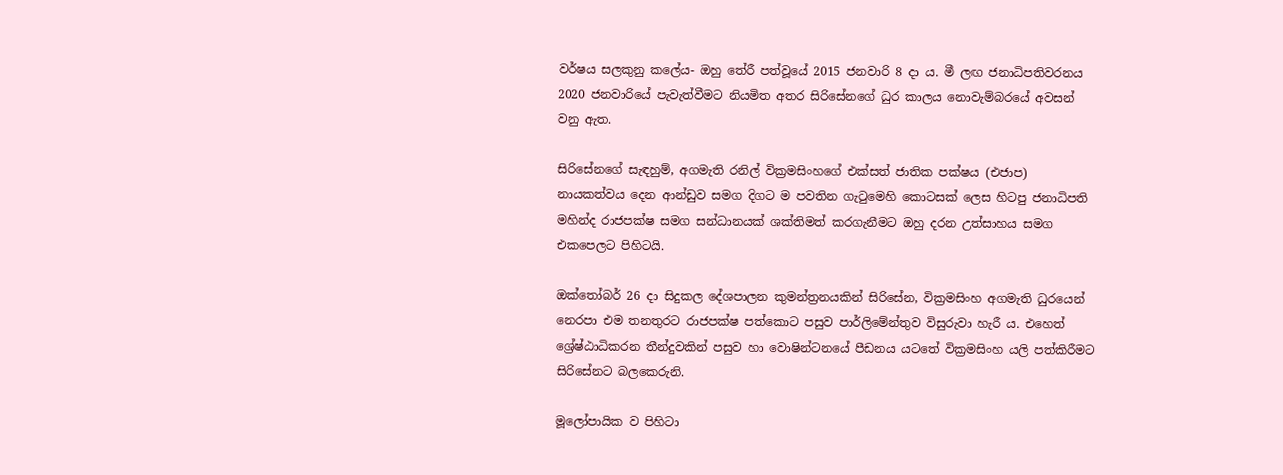වර්ෂය සලකුනු කලේය- ඔහු තේරී පත්වූයේ 2015 ජනවාරි 8 දා ය. මී ලඟ ජනාධිපතිවරනය 2020 ජනවාරියේ පැවැත්වීමට නියමිත අතර සිරිසේනගේ ධුර කාලය නොවැම්බරයේ අවසන් වනු ඇත.

සිරිසේනගේ සැඳහුම්, අගමැති රනිල් වික්‍රමසිංහගේ එක්සත් ජාතික පක්ෂය (එජාප) නායකත්වය දෙන ආන්ඩුව සමග දිගට ම පවතින ගැටුමෙහි කොටසක් ලෙස හිටපු ජනාධිපති මහින්ද රාජපක්ෂ සමග සන්ධානයක් ශක්තිමත් කරගැනීමට ඔහු දරන උත්සාහය සමග එකපෙලට පිහිටයි.

ඔක්තෝබර් 26 දා සිදුකල දේශපාලන කුමන්ත්‍රනයකින් සිරිසේන, වික්‍රමසිංහ අගමැති ධුරයෙන් නෙරපා එම තනතුරට රාජපක්ෂ පත්කොට පසුව පාර්ලිමේන්තුව විසුරුවා හැරී ය. එහෙත් ශ්‍රේෂ්ඨාධිකරන තීන්දුවකින් පසුව හා වොෂින්ටනයේ පීඩනය යටතේ වික්‍රමසිංහ යලි පත්කිරීමට සිරිසේනට බලකෙරුනි.

මූලෝපායික ව පිහිටා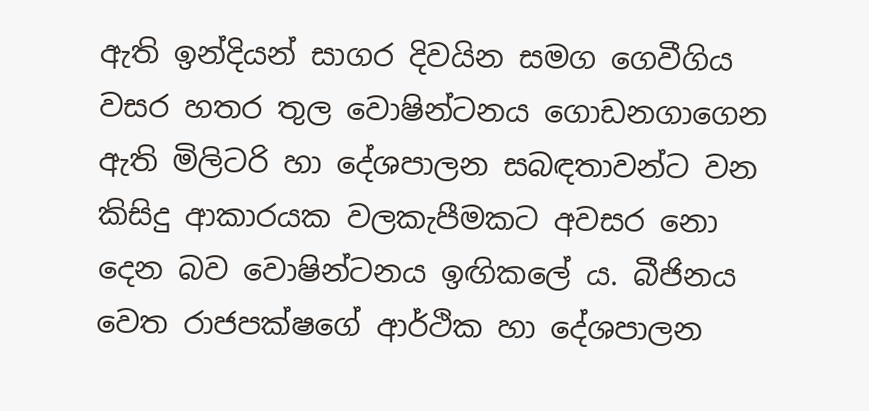ඇති ඉන්දියන් සාගර දිවයින සමග ගෙවීගිය වසර හතර තුල වොෂින්ටනය ගොඩනගාගෙන ඇති මිලිටරි හා දේශපාලන සබඳතාවන්ට වන කිසිදු ආකාරයක වලකැපීමකට අවසර නො දෙන බව වොෂින්ටනය ඉඟිකලේ ය. බීජිනය වෙත රාජපක්ෂගේ ආර්ථික හා දේශපාලන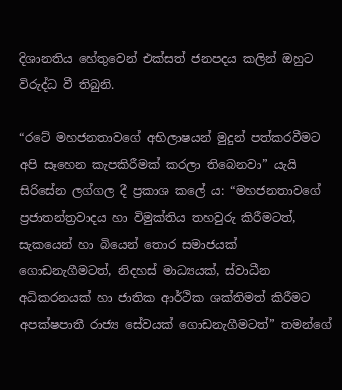දිශානතිය හේතුවෙන් එක්සත් ජනපදය කලින් ඔහුට විරුද්ධ වී තිබුනි.

“රටේ මහජනතාවගේ අභිලාෂයන් මුදුන් පත්කරවීමට අපි සෑහෙන කැපකිරීමක් කරලා තිබෙනවා” යැයි සිරිසේන ලග්ගල දී ප්‍රකාශ කලේ ය: “මහජනතාවගේ ප්‍රජාතන්ත්‍රවාදය හා විමුක්තිය තහවුරු කිරීමටත්, සැකයෙන් හා බියෙන් තොර සමාජයක් ගොඩනැගීමටත්, නිදහස් මාධ්‍යයක්, ස්වාධීන අධිකරනයක් හා ජාතික ආර්ථික ශක්තිමත් කිරීමට අපක්ෂපාතී රාජ්‍ය සේවයක් ගොඩනැගීමටත්” තමන්ගේ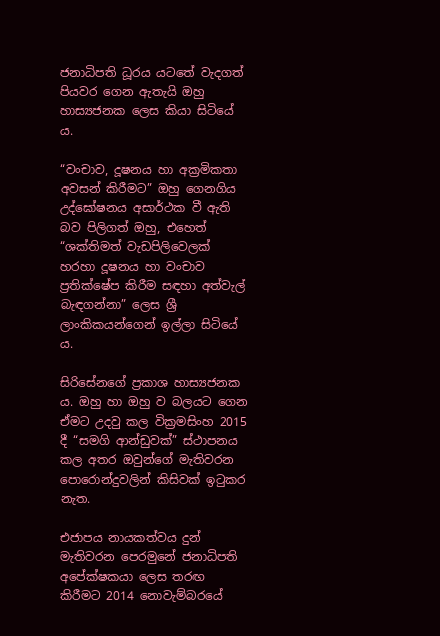ජනාධිපති ධූරය යටතේ වැදගත් පියවර ගෙන ඇතැයි ඔහු හාස්‍යජනක ලෙස කියා සිටියේ ය.

“වංචාව, දූෂනය හා අක්‍රමිකතා අවසන් කිරීමට” ඔහු ගෙනගිය උද්ඝෝෂනය අසාර්ථක වී ඇති බව පිලිගත් ඔහු, එහෙත් “ශක්තිමත් වැඩපිලිවෙලක් හරහා දූෂනය හා වංචාව ප්‍රතික්ෂේප කිරීම සඳහා අත්වැල් බැඳගන්නා” ලෙස ශ්‍රී ලාංකිකයන්ගෙන් ඉල්ලා සිටියේ ය.

සිරිසේනගේ ප්‍රකාශ හාස්‍යජනක ය. ඔහු හා ඔහු ව බලයට ගෙන ඒමට උදවු කල වික්‍රමසිංහ 2015 දී “සමගි ආන්ඩුවක්” ස්ථාපනය කල අතර ඔවුන්ගේ මැතිවරන පොරොන්දුවලින් කිසිවක් ඉටුකර නැත.

එජාපය නායකත්වය දුන් මැතිවරන පෙරමුනේ ජනාධිපති අපේක්ෂකයා ලෙස තරඟ කිරීමට 2014 නොවැම්බරයේ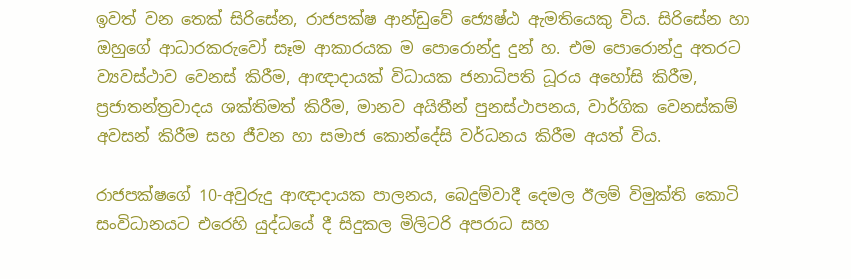ඉවත් වන තෙක් සිරිසේන, රාජපක්ෂ ආන්ඩුවේ ජ්‍යෙෂ්ඨ ඇමතියෙකු විය. සිරිසේන හා ඔහුගේ ආධාරකරුවෝ සෑම ආකාරයක ම පොරොන්දු දුන් හ. එම පොරොන්දු අතරට ව්‍යවස්ථාව වෙනස් කිරීම, ආඥාදායක් විධායක ජනාධිපති ධූරය අහෝසි කිරීම, ප්‍රජාතන්ත්‍රවාදය ශක්තිමත් කිරීම, මානව අයිතීන් පුනස්ථාපනය, වාර්ගික වෙනස්කම් අවසන් කිරීම සහ ජීවන හා සමාජ කොන්දේසි වර්ධනය කිරීම අයත් විය.

රාජපක්ෂගේ 10-අවුරුදු ආඥාදායක පාලනය, බෙදුම්වාදී දෙමල ඊලම් විමුක්ති කොටි සංවිධානයට එරෙහි යුද්ධයේ දී සිදුකල මිලිටරි අපරාධ සහ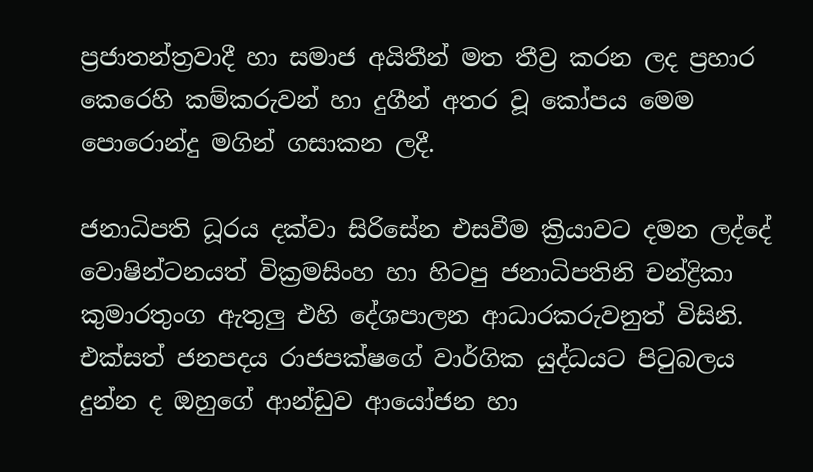ප්‍රජාතන්ත්‍රවාදී හා සමාජ අයිතීන් මත තීව්‍ර කරන ලද ප්‍රහාර කෙරෙහි කම්කරුවන් හා දුගීන් අතර වූ කෝපය මෙම පොරොන්දු මගින් ගසාකන ලදී.

ජනාධිපති ධූරය දක්වා සිරිසේන එසවීම ක්‍රියාවට දමන ලද්දේ වොෂින්ටනයත් වික්‍රමසිංහ හා හිටපු ජනාධිපතිනි චන්ද්‍රිකා කුමාරතුංග ඇතුලු එහි දේශපාලන ආධාරකරුවනුත් විසිනි. එක්සත් ජනපදය රාජපක්ෂගේ වාර්ගික යුද්ධයට පිටුබලය දුන්න ද ඔහුගේ ආන්ඩුව ආයෝජන හා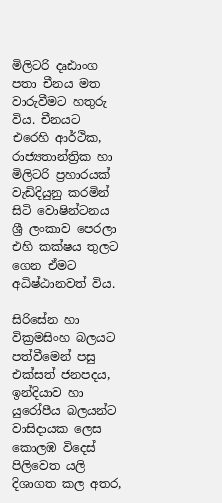මිලිටරි දෘඪාංග පතා චීනය මත වාරුවීමට හතුරු විය. චීනයට එරෙහි ආර්ථික, රාජ්‍යතාන්ත්‍රික හා මිලිටරි ප්‍රහාරයක් වැඩිදියුනු කරමින් සිටි වොෂින්ටනය ශ්‍රී ලංකාව පෙරලා එහි කක්ෂය තුලට ගෙන ඒමට අධිෂ්ඨානවත් විය.

සිරිසේන හා වික්‍රමසිංහ බලයට පත්වීමෙන් පසු එක්සත් ජනපදය, ඉන්දියාව හා යුරෝපීය බලයන්ට වාසිදායක ලෙස කොලඹ විදෙස් පිලිවෙත යලි දිශාගත කල අතර,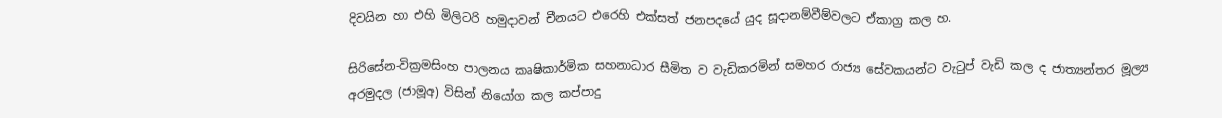දිවයින හා එහි මිලිටරි හමුදාවන් චීනයට එරෙහි එක්සත් ජනපදයේ යුද සූදානම්වීම්වලට ඒකාග්‍ර කල හ.

සිරිසේන-වික්‍රමසිංහ පාලනය කෘෂිකාර්මික සහනාධාර සීමිත ව වැඩිකරමින් සමහර රාජ්‍ය සේවකයන්ට වැටුප් වැඩි කල ද ජාත්‍යන්තර මූල්‍ය අරමුදල (ජාමූඅ) විසින් නියෝග කල කප්පාදු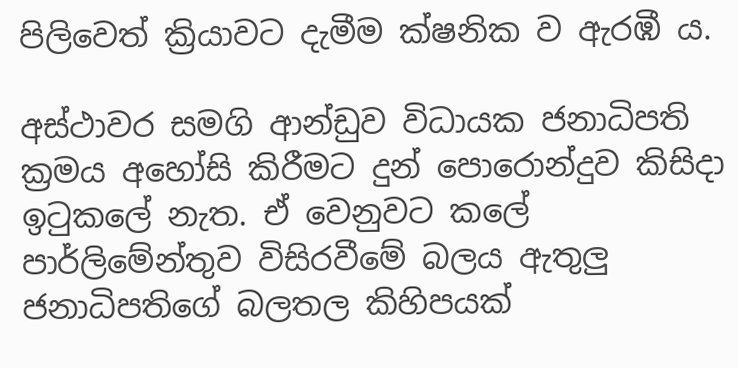පිලිවෙත් ක්‍රියාවට දැමීම ක්ෂනික ව ඇරඹී ය.

අස්ථාවර සමගි ආන්ඩුව විධායක ජනාධිපති ක්‍රමය අහෝසි කිරීමට දුන් පොරොන්දුව කිසිදා ඉටුකලේ නැත. ඒ වෙනුවට කලේ පාර්ලිමේන්තුව විසිරවීමේ බලය ඇතුලු ජනාධිපතිගේ බලතල කිහිපයක්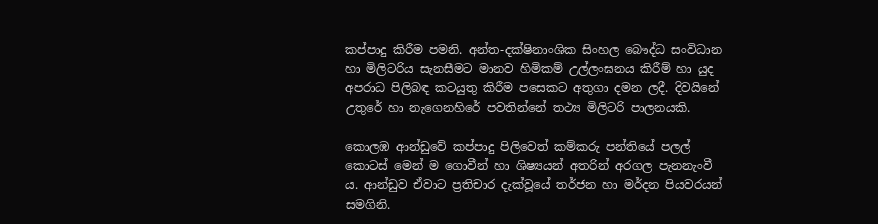කප්පාදු කිරීම පමනි. අන්ත-දක්ෂිනාංශික සිංහල බෞද්ධ සංවිධාන හා මිලිටරිය සැනසීමට මානව හිමිකම් උල්ලංඝනය කිරීම් හා යුද අපරාධ පිලිබඳ කටයුතු කිරීම පසෙකට අතුගා දමන ලදී. දිවයිනේ උතුරේ හා නැගෙනහිරේ පවතින්නේ තථ්‍ය මිලිටරි පාලනයකි.

කොලඹ ආන්ඩුවේ කප්පාදු පිලිවෙත් කම්කරු පන්තියේ පලල් කොටස් මෙන් ම ගොවීන් හා ශිෂ්‍යයන් අතරින් අරගල පැනනැංවී ය. ආන්ඩුව ඒවාට ප්‍රතිචාර දැක්වූයේ තර්ජන හා මර්දන පියවරයන් සමගිනි.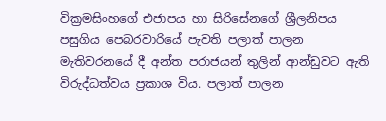වික්‍රමසිංහගේ එජාපය හා සිරිසේනගේ ශ්‍රීලනිපය පසුගිය පෙබරවාරියේ පැවති පලාත් පාලන මැතිවරනයේ දී අන්ත පරාජයන් තුලින් ආන්ඩුවට ඇති විරුද්ධත්වය ප්‍රකාශ විය. පලාත් පාලන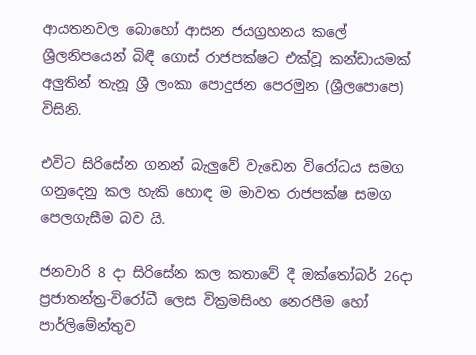ආයතනවල බොහෝ ආසන ජයග්‍රහනය කලේ ශ්‍රීලනිපයෙන් බිඳී ගොස් රාජපක්ෂට එක්වූ කන්ඩායමක් අලුතින් තැනූ ශ්‍රී ලංකා පොදුජන පෙරමුන (ශ්‍රීලපොපෙ) විසිනි.

එවිට සිරිසේන ගනන් බැලුවේ වැඩෙන විරෝධය සමග ගනුදෙනු කල හැකි හොඳ ම මාවත රාජපක්ෂ සමග පෙලගැසීම බව යි.

ජනවාරි 8 දා සිරිසේන කල කතාවේ දී ඔක්තෝබර් 26දා ප්‍රජාතන්ත්‍ර-විරෝධී ලෙස වික්‍රමසිංහ නෙරපීම හෝ පාර්ලිමේන්තුව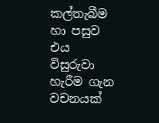කල්තැබීම හා පසුව එය විසුරුවා හැරීම ගැන වචනයක්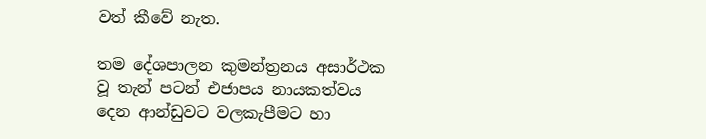වත් කීවේ නැත.

තම දේශපාලන කුමන්ත්‍රනය අසාර්ථක වූ තැන් පටන් එජාපය නායකත්වය දෙන ආන්ඩුවට වලකැපීමට හා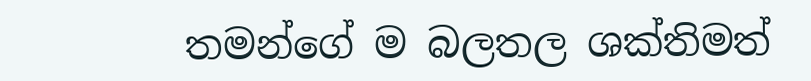තමන්ගේ ම බලතල ශක්තිමත්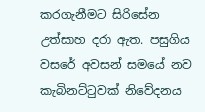කරගැනීමට සිරිසේන උත්සාහ දරා ඇත. පසුගිය වසරේ අවසන් සමයේ නව කැබිනට්ටුවක් නිවේදනය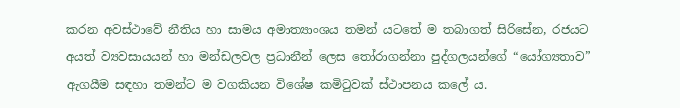කරන අවස්ථාවේ නීතිය හා සාමය අමාත්‍යාංශය තමන් යටතේ ම තබාගත් සිරිසේන, රජයට අයත් ව්‍යවසායයන් හා මන්ඩලවල ප්‍රධානීන් ලෙස තෝරාගන්නා පුද්ගලයන්ගේ “යෝග්‍යතාව” ඇගයීම සඳහා තමන්ට ම වගකියන විශේෂ කමිටුවක් ස්ථාපනය කලේ ය.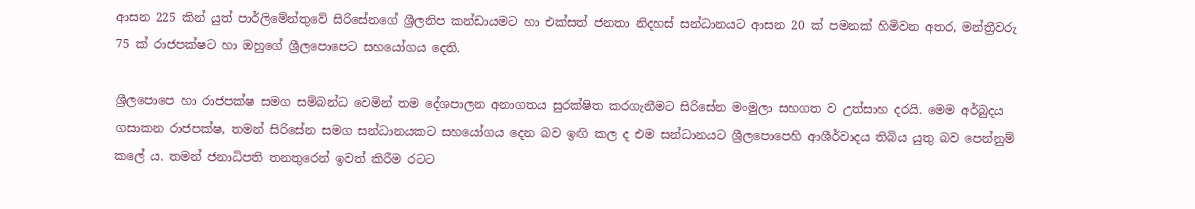ආසන 225 කින් යුත් පාර්ලිමේන්තුවේ සිරිසේනගේ ශ්‍රීලනිප කන්ඩායමට හා එක්සත් ජනතා නිදහස් සන්ධානයට ආසන 20 ක් පමනක් හිමිවන අතර, මන්ත්‍රීවරු 75 ක් රාජපක්ෂට හා ඔහුගේ ශ්‍රීලපොපෙට සහයෝගය දෙති.

ශ්‍රීලපොපෙ හා රාජපක්ෂ සමග සම්බන්ධ වෙමින් තම දේශපාලන අනාගතය සුරක්ෂිත කරගැනීමට සිරිසේන මංමුලා සහගත ව උත්සාහ දරයි. මෙම අර්බුදය ගසාකන රාජපක්ෂ, තමන් සිරිසේන සමග සන්ධානයකට සහයෝගය දෙන බව ඉඟි කල ද එම සන්ධානයට ශ්‍රීලපොපෙහි ආශීර්වාදය තිබිය යුතු බව පෙන්නුම් කලේ ය. තමන් ජනාධිපති තනතුරෙන් ඉවත් කිරීම රටට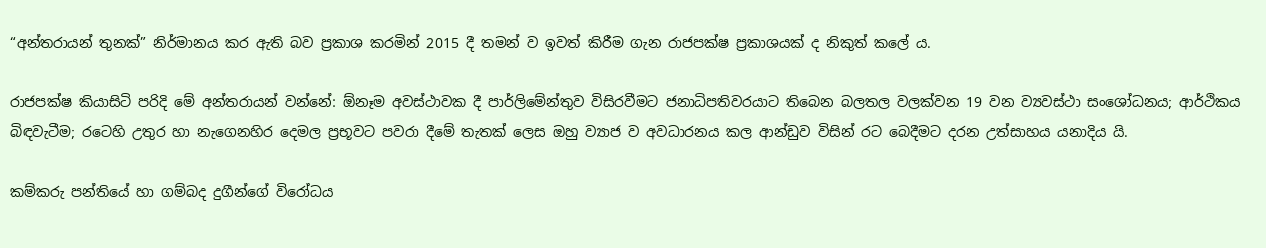“අන්තරායන් තුනක්” නිර්මානය කර ඇති බව ප්‍රකාශ කරමින් 2015 දී තමන් ව ඉවත් කිරීම ගැන රාජපක්ෂ ප්‍රකාශයක් ද නිකුත් කලේ ය.

රාජපක්ෂ කියාසිටි පරිදි මේ අන්තරායන් වන්නේ: ඕනෑම අවස්ථාවක දී පාර්ලිමේන්තුව විසිරවීමට ජනාධිපතිවරයාට තිබෙන බලතල වලක්වන 19 වන ව්‍යවස්ථා සංශෝධනය; ආර්ථිකය බිඳවැටීම; රටෙහි උතුර හා නැගෙනහිර දෙමල ප්‍රභූවට පවරා දීමේ තැතක් ලෙස ඔහු ව්‍යාජ ව අවධාරනය කල ආන්ඩුව විසින් රට බෙදීමට දරන උත්සාහය යනාදිය යි.

කම්කරු පන්තියේ හා ගම්බද දුගීන්ගේ විරෝධය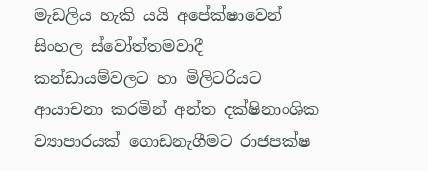මැඩලිය හැකි යයි අපේක්ෂාවෙන් සිංහල ස්වෝත්තමවාදී කන්ඩායම්වලට හා මිලිටරියට ආයාචනා කරමින් අන්ත දක්ෂිනාංශික ව්‍යාපාරයක් ගොඩනැගීමට රාජපක්ෂ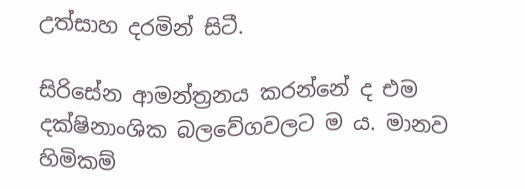උත්සාහ දරමින් සිටී.

සිරිසේන ආමන්ත්‍රනය කරන්නේ ද එම දක්ෂිනාංශික බලවේගවලට ම ය. මානව හිමිකම්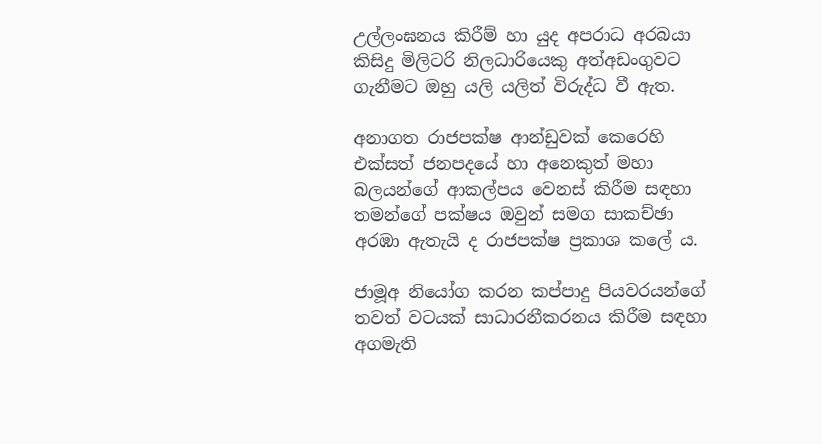උල්ලංඝනය කිරීම් හා යුද අපරාධ අරබයා කිසිදු මිලිටරි නිලධාරියෙකු අත්අඩංගුවට ගැනීමට ඔහු යලි යලිත් විරුද්ධ වී ඇත.

අනාගත රාජපක්ෂ ආන්ඩුවක් කෙරෙහි එක්සත් ජනපදයේ හා අනෙකුත් මහා බලයන්ගේ ආකල්පය වෙනස් කිරීම සඳහා තමන්ගේ පක්ෂය ඔවුන් සමග සාකච්ඡා අරඹා ඇතැයි ද රාජපක්ෂ ප්‍රකාශ කලේ ය.

ජාමූඅ නියෝග කරන කප්පාදු පියවරයන්ගේ තවත් වටයක් සාධාරනීකරනය කිරීම සඳහා අගමැති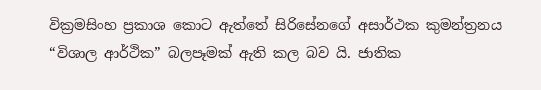වික්‍රමසිංහ ප්‍රකාශ කොට ඇත්තේ සිරිසේනගේ අසාර්ථක කුමන්ත්‍රනය “විශාල ආර්ථික” බලපෑමක් ඇති කල බව යි. ජාතික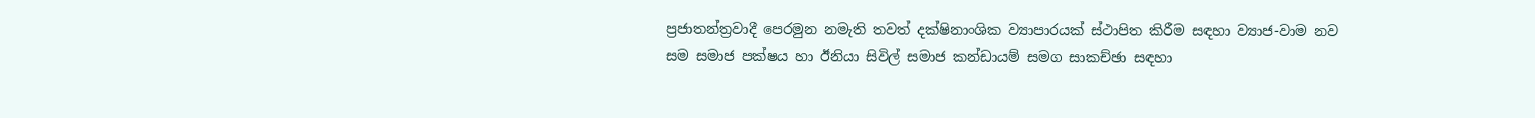ප්‍රජාතන්ත්‍රවාදී පෙරමුන නමැති තවත් දක්ෂිනාංශික ව්‍යාපාරයක් ස්ථාපිත කිරීම සඳහා ව්‍යාජ-වාම නව සම සමාජ පක්ෂය හා ඊනියා සිවිල් සමාජ කන්ඩායම් සමග සාකච්ඡා සඳහා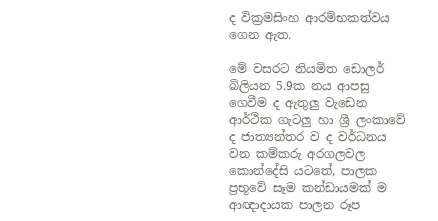ද වික්‍රමසිංහ ආරම්භකත්වය ගෙන ඇත.

මේ වසරට නියමිත ඩොලර් බිලියන 5.9ක නය ආපසු ගෙවීම ද ඇතුලු වැඩෙන ආර්ථික ගැටලු හා ශ්‍රී ලංකාවේ ද ජාත්‍යන්තර ව ද වර්ධනය වන කම්කරු අරගලවල කොන්දේසි යටතේ, පාලක ප්‍රභූවේ සෑම කන්ඩායමක් ම ආඥාදායක පාලන රූප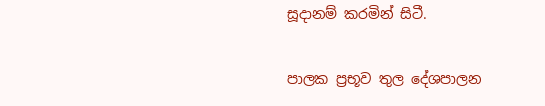සූදානම් කරමින් සිටී.

පාලක ප්‍රභූව තුල දේශපාලන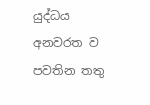යුද්ධය අනවරත ව පවතින තතු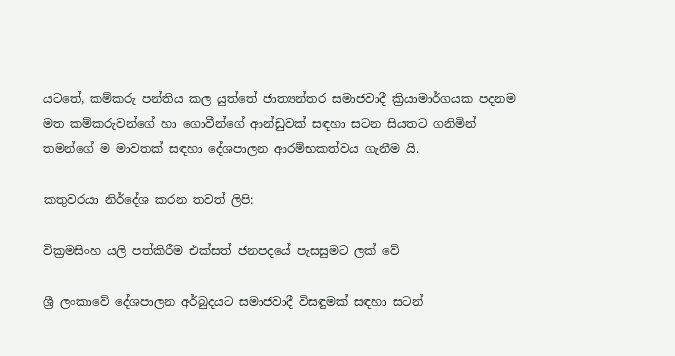යටතේ, කම්කරු පන්තිය කල යුත්තේ ජාත්‍යන්තර සමාජවාදී ක්‍රියාමාර්ගයක පදනම මත කම්කරුවන්ගේ හා ගොවීන්ගේ ආන්ඩුවක් සඳහා සටන සියතට ගනිමින් තමන්ගේ ම මාවතක් සඳහා දේශපාලන ආරම්භකත්වය ගැනීම යි.

කතුවරයා නිර්දේශ කරන තවත් ලිපි:

වික්‍රමසිංහ යලි පත්කිරීම එක්සත් ජනපදයේ පැසසුමට ලක් වේ

ශ්‍රී ලංකාවේ දේශපාලන අර්බුදයට සමාජවාදී විසඳුමක් සඳහා සටන්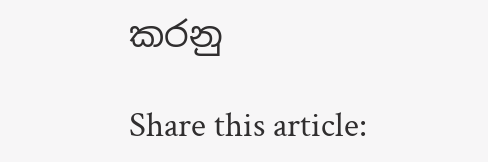කරනු

Share this article: